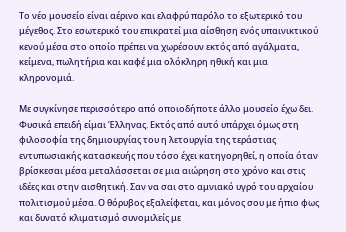Το νέο μουσείο είναι αέρινο και ελαφρύ παρόλο το εξωτερικό του μέγεθος. Στο εσωτερικό του επικρατεί μια αίσθηση ενός υπαινικτικού κενού μέσα στο οποίο πρέπει να χωρέσουν εκτός από αγάλματα, κείμενα, πωλητήρια και καφέ μια ολόκληρη ηθική και μια κληρονομιά.

Με συγκίνησε περισσότερο από οποιοδήποτε άλλο μουσείο έχω δει. Φυσικά επειδή είμαι Έλληνας. Εκτός από αυτό υπάρχει όμως στη φιλοσοφία της δημιουργίας του η λετουργία της τεράστιας εντυπωσιακής κατασκευής που τόσο έχει κατηγορηθεί, η οποία όταν βρίσκεσαι μέσα μεταλάσσεται σε μια αιώρηση στο χρόνο και στις ιδέες και στην αισθητική. Σαν να σαι στο αμνιακό υγρό του αρχαίου πολιτισμού μέσα. Ο θόρυβος εξαλείφεται, και μόνος σου με ήπιο φως και δυνατό κλιματισμό συνομιλείς με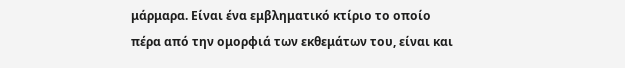μάρμαρα. Είναι ένα εμβληματικό κτίριο το οποίο πέρα από την ομορφιά των εκθεμάτων του, είναι και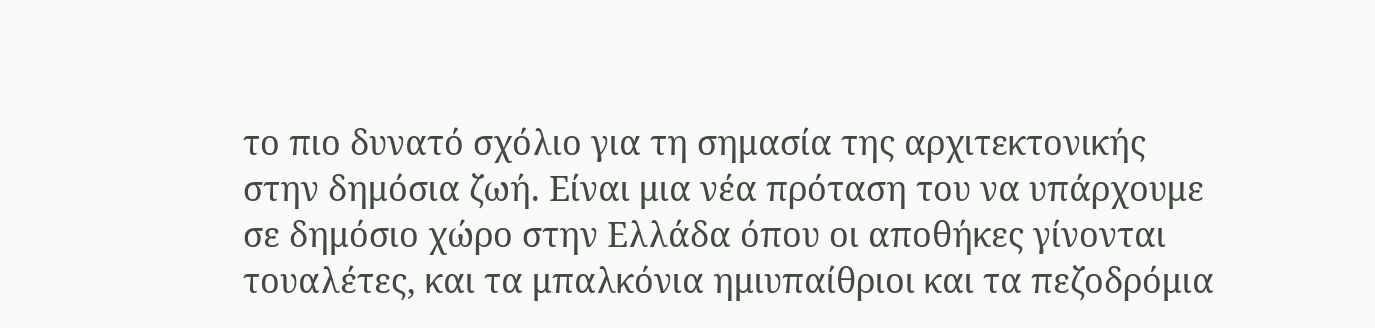το πιο δυνατό σχόλιο για τη σημασία της αρχιτεκτονικής στην δημόσια ζωή. Είναι μια νέα πρόταση του να υπάρχουμε σε δημόσιο χώρο στην Ελλάδα όπου οι αποθήκες γίνονται τουαλέτες, και τα μπαλκόνια ημιυπαίθριοι και τα πεζοδρόμια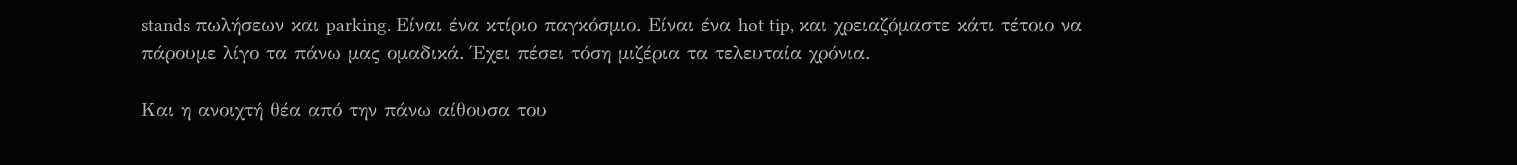stands πωλήσεων και parking. Είναι ένα κτίριο παγκόσμιο. Είναι ένα hot tip, και χρειαζόμαστε κάτι τέτοιο να πάρουμε λίγο τα πάνω μας ομαδικά. Έχει πέσει τόση μιζέρια τα τελευταία χρόνια.

Και η ανοιχτή θέα από την πάνω αίθουσα του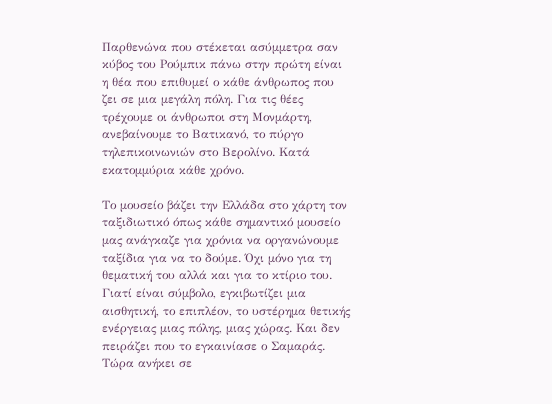Παρθενώνα που στέκεται ασύμμετρα σαν κύβος του Ρούμπικ πάνω στην πρώτη είναι η θέα που επιθυμεί ο κάθε άνθρωπος που ζει σε μια μεγάλη πόλη. Για τις θέες τρέχουμε οι άνθρωποι στη Μονμάρτη, ανεβαίνουμε το Βατικανό, το πύργο τηλεπικοινωνιών στο Βερολίνο. Κατά εκατομμύρια κάθε χρόνο.

Το μουσείο βάζει την Ελλάδα στο χάρτη τον ταξιδιωτικό όπως κάθε σημαντικό μουσείο μας ανάγκαζε για χρόνια να οργανώνουμε ταξίδια για να το δούμε. Όχι μόνο για τη θεματική του αλλά και για το κτίριο του. Γιατί είναι σύμβολο, εγκιβωτίζει μια αισθητική, το επιπλέον, το υστέρημα θετικής ενέργειας μιας πόλης, μιας χώρας. Και δεν πειράζει που το εγκαινίασε ο Σαμαράς. Τώρα ανήκει σε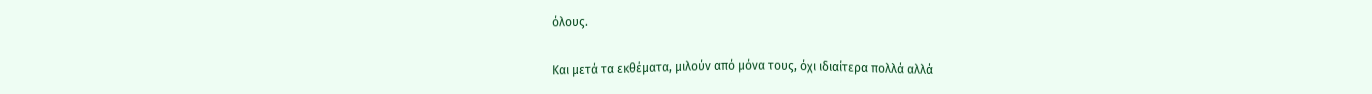όλους.

Και μετά τα εκθέματα, μιλούν από μόνα τους, όχι ιδιαίτερα πολλά αλλά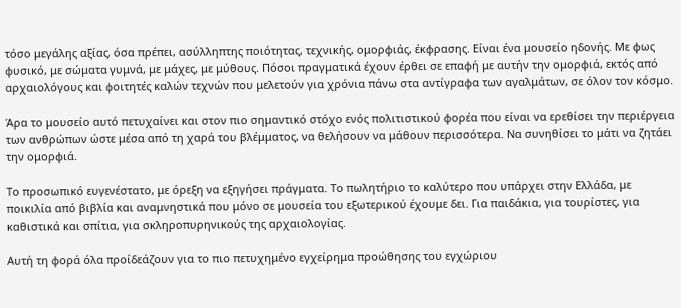τόσο μεγάλης αξίας, όσα πρέπει, ασύλληπτης ποιότητας, τεχνικής, ομορφιάς, έκφρασης. Είναι ένα μουσείο ηδονής. Με φως φυσικό, με σώματα γυμνά, με μάχες, με μύθους. Πόσοι πραγματικά έχουν έρθει σε επαφή με αυτήν την ομορφιά, εκτός από αρχαιολόγους και φοιτητές καλών τεχνών που μελετούν για χρόνια πάνω στα αντίγραφα των αγαλμάτων, σε όλον τον κόσμο.

Άρα το μουσείο αυτό πετυχαίνει και στον πιο σημαντικό στόχο ενός πολιτιστικού φορέα που είναι να ερεθίσει την περιέργεια των ανθρώπων ώστε μέσα από τη χαρά του βλέμματος, να θελήσουν να μάθουν περισσότερα. Να συνηθίσει το μάτι να ζητάει την ομορφιά.

Το προσωπικό ευγενέστατο, με όρεξη να εξηγήσει πράγματα. Το πωλητήριο το καλύτερο που υπάρχει στην Ελλάδα, με ποικιλία από βιβλία και αναμνηστικά που μόνο σε μουσεία του εξωτερικού έχουμε δει. Για παιδάκια, για τουρίστες, για καθιστικά και σπίτια, για σκληροπυρηνικούς της αρχαιολογίας.

Αυτή τη φορά όλα προίδεάζουν για το πιο πετυχημένο εγχείρημα προώθησης του εγχώριου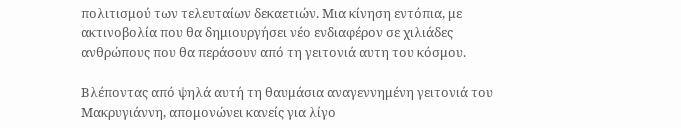πολιτισμού των τελευταίων δεκαετιών. Μια κίνηση εντόπια, με ακτινοβολία που θα δημιουργήσει νέο ενδιαφέρον σε χιλιάδες ανθρώπους που θα περάσουν από τη γειτονιά αυτη του κόσμου.

Βλέποντας από ψηλά αυτή τη θαυμάσια αναγεννημένη γειτονιά του Μακρυγιάννη, απομονώνει κανείς για λίγο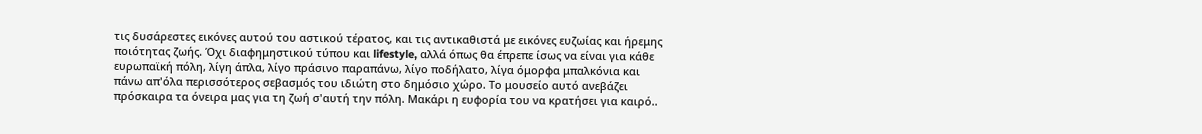τις δυσάρεστες εικόνες αυτού του αστικού τέρατος, και τις αντικαθιστά με εικόνες ευζωίας και ήρεμης ποιότητας ζωής. Όχι διαφημηστικού τύπου και lifestyle, αλλά όπως θα έπρεπε ίσως να είναι για κάθε ευρωπαϊκή πόλη, λίγη άπλα, λίγο πράσινο παραπάνω, λίγο ποδήλατο, λίγα όμορφα μπαλκόνια και πάνω απ'όλα περισσότερος σεβασμός του ιδιώτη στο δημόσιο χώρο. Το μουσείο αυτό ανεβάζει πρόσκαιρα τα όνειρα μας για τη ζωή σ'αυτή την πόλη. Μακάρι η ευφορία του να κρατήσει για καιρό..